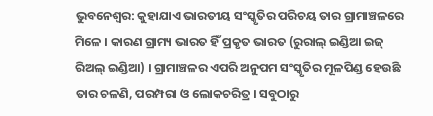ଭୁବନେଶ୍ୱର: କୁହାଯାଏ ଭାରତୀୟ ସଂସ୍କୃତିର ପରିଚୟ ତାର ଗ୍ରାମାଞ୍ଚଳରେ ମିଳେ । କାରଣ ଗ୍ରାମ୍ୟ ଭାରତ ହିଁ ପ୍ରକୃତ ଭାରତ (ରୁରାଲ୍ ଇଣ୍ଡିଆ ଇଜ୍ ରିଅଲ୍ ଇଣ୍ଡିଆ) । ଗ୍ରାମାଞ୍ଚଳର ଏପରି ଅନୁପମ ସଂସ୍କୃତିର ମୂଳପିଣ୍ଡ ହେଉଛି ତାର ଚଳଣି, ପରମ୍ପରା ଓ ଲୋକଚରିତ୍ର । ସବୁଠାରୁ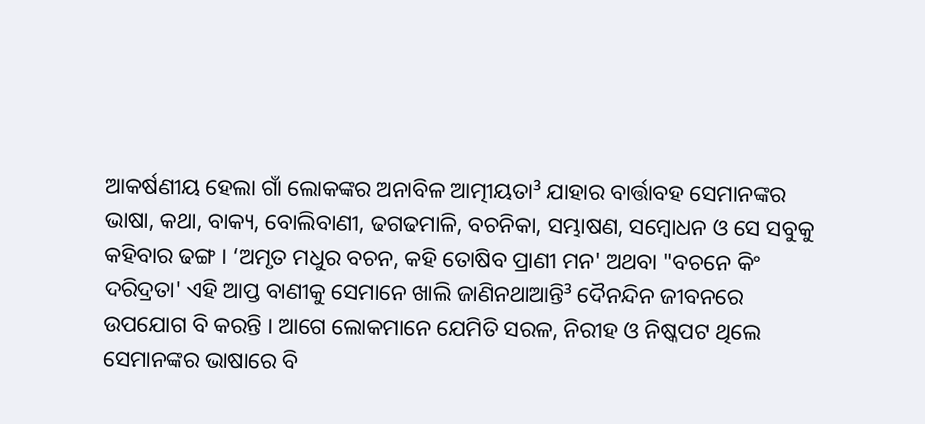ଆକର୍ଷଣୀୟ ହେଲା ଗାଁ ଲୋକଙ୍କର ଅନାବିଳ ଆତ୍ମୀୟତା³ ଯାହାର ବାର୍ତ୍ତାବହ ସେମାନଙ୍କର ଭାଷା, କଥା, ବାକ୍ୟ, ବୋଲିବାଣୀ, ଢଗଢମାଳି, ବଚନିକା, ସମ୍ଭାଷଣ, ସମ୍ବୋଧନ ଓ ସେ ସବୁକୁ କହିବାର ଢଙ୍ଗ । ‘ଅମୃତ ମଧୁର ବଚନ, କହି ତୋଷିବ ପ୍ରାଣୀ ମନ' ଅଥବା "ବଚନେ କିଂ ଦରିଦ୍ରତା' ଏହି ଆପ୍ତ ବାଣୀକୁ ସେମାନେ ଖାଲି ଜାଣିନଥାଆନ୍ତି³ ଦୈନନ୍ଦିନ ଜୀବନରେ ଉପଯୋଗ ବି କରନ୍ତି । ଆଗେ ଲୋକମାନେ ଯେମିତି ସରଳ, ନିରୀହ ଓ ନିଷ୍କପଟ ଥିଲେ ସେମାନଙ୍କର ଭାଷାରେ ବି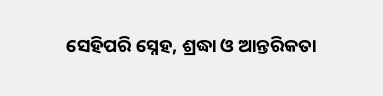ସେହିପରି ସ୍ନେହ, ଶ୍ରଦ୍ଧା ଓ ଆନ୍ତରିକତା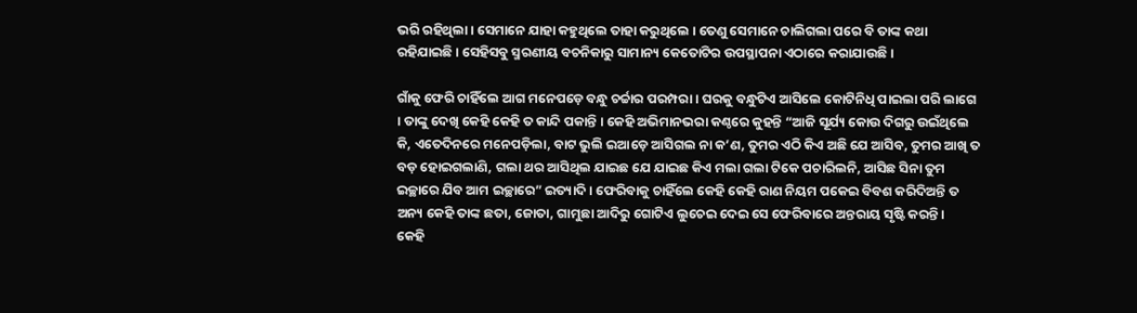ଭରି ରହିଥିଲା । ସେମାନେ ଯାହା କହୁଥିଲେ ତାହା କରୁଥିଲେ । ତେଣୁ ସେମାନେ ଚାଲିଗଲା ପରେ ବି ତାଙ୍କ କଥା ରହିଯାଇଛି । ସେହିସବୁ ସ୍ମରଣୀୟ ବଚନିକାରୁ ସାମାନ୍ୟ କେତୋଟିର ଉପସ୍ଥାପନା ଏଠାରେ କରାଯାଉଛି ।

ଗାଁକୁ ଫେରି ଚାହିଁଲେ ଆଗ ମନେପଡ଼େ ବନ୍ଧୁ ଚର୍ଚ୍ଚାର ପରମ୍ପରା । ଘରକୁ ବନ୍ଧୁଟିଏ ଆସିଲେ କୋଟିନିଧି ପାଇଲା ପରି ଲାଗେ । ତାଙ୍କୁ ଦେଖି କେହି କେହି ତ କାନ୍ଦି ପକାନ୍ତି । କେହି ଅଭିମାନଭରା କଣ୍ଠରେ କୁହନ୍ତି “ଆଜି ସୂର୍ଯ୍ୟ କୋଉ ଦିଗରୁ ଉଇଁଥିଲେ କି, ଏତେଦିନରେ ମନେପଡ଼ିଲା, ବାଟ ଭୁଲି ଇଆଡ଼େ ଆସିଗଲ ନା କ’ଣ, ତୁମର ଏଠି କିଏ ଅଛି ଯେ ଆସିବ, ତୁମର ଆଖି ତ ବଡ଼ ହୋଇଗଲାଣି, ଗଲା ଥର ଆସିଥିଲ ଯାଇଛ ଯେ ଯାଇଛ କିଏ ମଲା ଗଲା ଟିକେ ପଚାରିଲନି, ଆସିଛ ସିନା ତୁମ ଇଚ୍ଛାରେ ଯିବ ଆମ ଇଚ୍ଛାରେ” ଇତ୍ୟାଦି । ଫେରିବାକୁ ଚାହିଁଲେ କେହି କେହି ରାଣ ନିୟମ ପକେଇ ବିବଶ କରିଦିଅନ୍ତି ତ ଅନ୍ୟ କେହି ତାଙ୍କ ଛତା, ଜୋତା, ଗାମୁଛା ଆଦିରୁ ଗୋଟିଏ ଲୁଚେଇ ଦେଇ ସେ ଫେରିବାରେ ଅନ୍ତରାୟ ସୃଷ୍ଟି କରନ୍ତି।
କେହି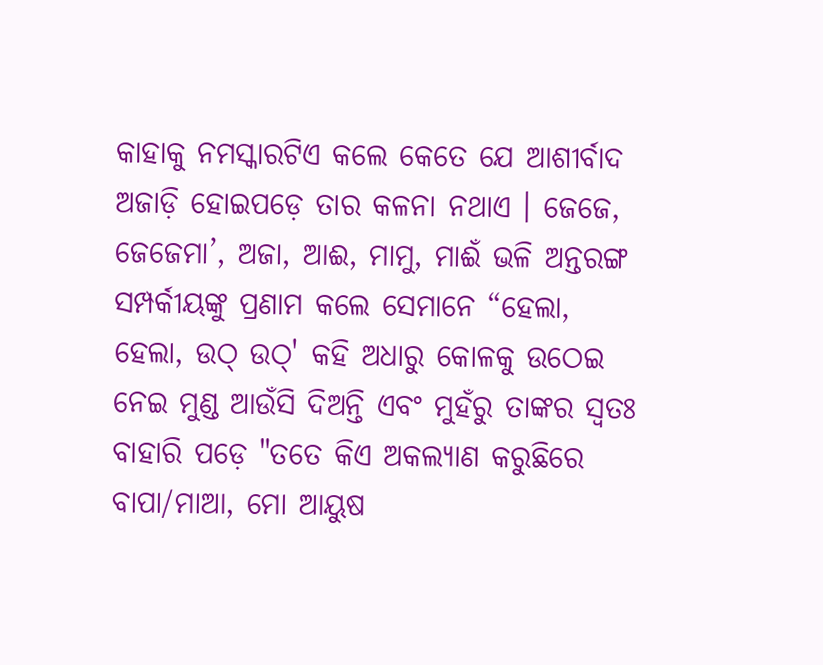କାହାକୁ ନମସ୍କାରଟିଏ କଲେ କେତେ ଯେ ଆଶୀର୍ବାଦ ଅଜାଡ଼ି ହୋଇପଡ଼େ ତାର କଳନା ନଥାଏ । ଜେଜେ, ଜେଜେମା’, ଅଜା, ଆଈ, ମାମୁ, ମାଈଁ ଭଳି ଅନ୍ତରଙ୍ଗ ସମ୍ପର୍କୀୟଙ୍କୁ ପ୍ରଣାମ କଲେ ସେମାନେ “ହେଲା, ହେଲା, ଉଠ୍ ଉଠ୍' କହି ଅଧାରୁ କୋଳକୁ ଉଠେଇ ନେଇ ମୁଣ୍ଡ ଆଉଁସି ଦିଅନ୍ତି ଏବଂ ମୁହଁରୁ ତାଙ୍କର ସ୍ୱତଃ ବାହାରି ପଡ଼େ "ତତେ କିଏ ଅକଲ୍ୟାଣ କରୁଛିରେ ବାପା/ମାଆ, ମୋ ଆୟୁଷ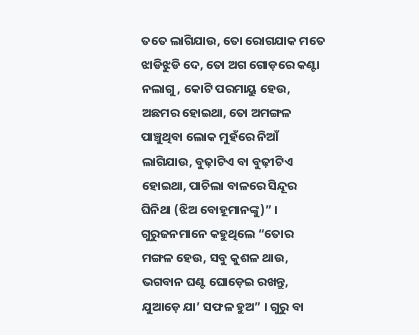ତତେ ଲାଗିଯାଉ, ତୋ ରୋଗଯାକ ମତେ ଝାଡିଝୁଡି ଦେ, ତୋ ଅଗ ଗୋଡ଼ରେ କଣ୍ଟା ନଲାଗୁ, କୋଟି ପରମାୟୁ ହେଉ, ଅଛମର ହୋଇଥା, ତୋ ଅମଙ୍ଗଳ ପାଞ୍ଚୁଥିବା ଲୋକ ମୁହଁରେ ନିଆଁ ଲାଗିଯାଉ, ବୁଢ଼ାଟିଏ ବା ବୁଢ଼ୀଟିଏ ହୋଇଥା, ପାଚିଲା ବାଳରେ ସିନ୍ଦୂର ଘିନିଥା (ଝିଅ ବୋହୂମାନଙ୍କୁ)” । ଗୁରୁଜନମାନେ କହୁଥିଲେ “ତୋର ମଙ୍ଗଳ ହେଉ, ସବୁ କୁଶଳ ଥାଉ, ଭଗବାନ ଘଣ୍ଟ ଘୋଡ଼େଇ ରଖନ୍ତୁ, ଯୁଆଡ଼େ ଯା’ ସଫଳ ହୁଅ” । ଗୁରୁ ବା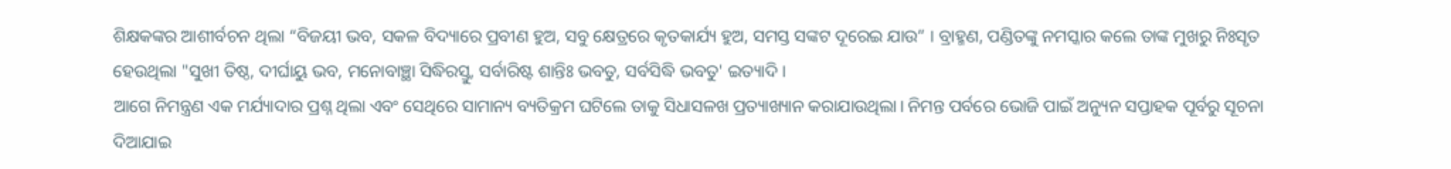ଶିକ୍ଷକଙ୍କର ଆଶୀର୍ବଚନ ଥିଲା “ବିଜୟୀ ଭବ, ସକଳ ବିଦ୍ୟାରେ ପ୍ରବୀଣ ହୁଅ, ସବୁ କ୍ଷେତ୍ରରେ କୃତକାର୍ଯ୍ୟ ହୁଅ, ସମସ୍ତ ସଙ୍କଟ ଦୂରେଇ ଯାଉ” । ବ୍ରାହ୍ମଣ, ପଣ୍ଡିତଙ୍କୁ ନମସ୍କାର କଲେ ତାଙ୍କ ମୁଖରୁ ନିଃସୃତ ହେଉଥିଲା "ସୁଖୀ ତିଷ୍ଠ, ଦୀର୍ଘାୟୁ ଭବ, ମନୋବାଞ୍ଛା ସିଦ୍ଧିରସ୍ତୁ, ସର୍ବାରିଷ୍ଟ ଶାନ୍ତିଃ ଭବତୁ, ସର୍ବସିଦ୍ଧି ଭବତୁ' ଇତ୍ୟାଦି ।
ଆଗେ ନିମନ୍ତ୍ରଣ ଏକ ମର୍ଯ୍ୟାଦାର ପ୍ରଶ୍ନ ଥିଲା ଏବଂ ସେଥିରେ ସାମାନ୍ୟ ବ୍ୟତିକ୍ରମ ଘଟିଲେ ତାକୁ ସିଧାସଳଖ ପ୍ରତ୍ୟାଖ୍ୟାନ କରାଯାଉଥିଲା। ନିମନ୍ତ ପର୍ବରେ ଭୋଜି ପାଇଁ ଅନ୍ୟୁନ ସପ୍ତାହକ ପୂର୍ବରୁ ସୂଚନା ଦିଆଯାଇ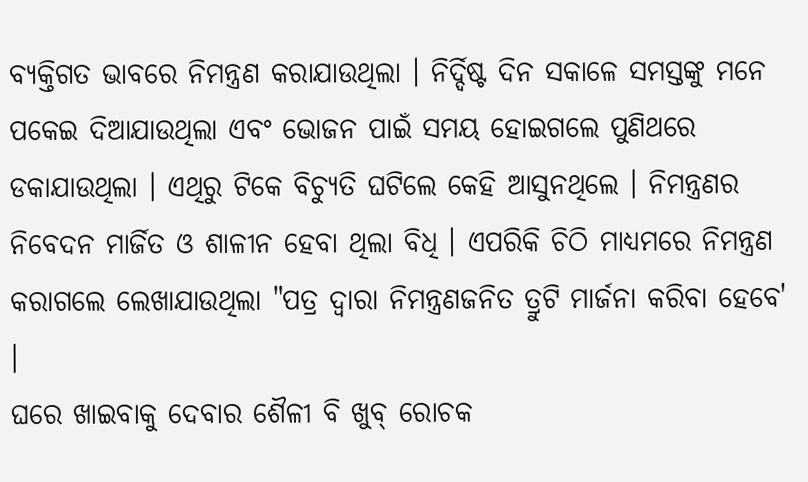ବ୍ୟକ୍ତିଗତ ଭାବରେ ନିମନ୍ତ୍ରଣ କରାଯାଉଥିଲା । ନିର୍ଦ୍ଦିଷ୍ଟ ଦିନ ସକାଳେ ସମସ୍ତଙ୍କୁ ମନେ ପକେଇ ଦିଆଯାଉଥିଲା ଏବଂ ଭୋଜନ ପାଇଁ ସମୟ ହୋଇଗଲେ ପୁଣିଥରେ ଡକାଯାଉଥିଲା । ଏଥିରୁ ଟିକେ ବିଚ୍ୟୁତି ଘଟିଲେ କେହି ଆସୁନଥିଲେ । ନିମନ୍ତ୍ରଣର ନିବେଦନ ମାର୍ଜିତ ଓ ଶାଳୀନ ହେବା ଥିଲା ବିଧି । ଏପରିକି ଚିଠି ମାଧ୍ୟମରେ ନିମନ୍ତ୍ରଣ କରାଗଲେ ଲେଖାଯାଉଥିଲା "ପତ୍ର ଦ୍ୱାରା ନିମନ୍ତ୍ରଣଜନିତ ତ୍ରୁଟି ମାର୍ଜନା କରିବା ହେବେ' ।
ଘରେ ଖାଇବାକୁ ଦେବାର ଶୈଳୀ ବି ଖୁବ୍ ରୋଚକ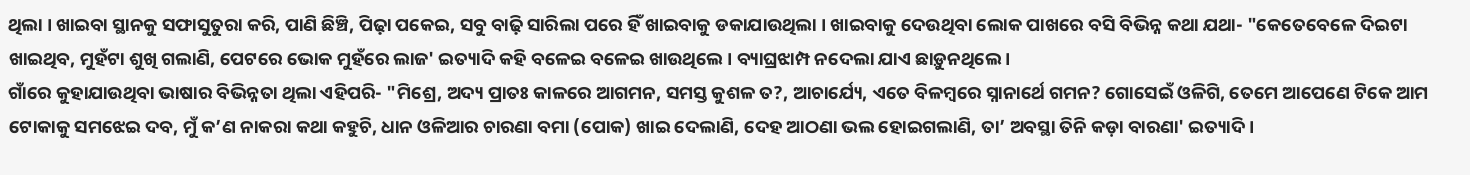ଥିଲା । ଖାଇବା ସ୍ଥାନକୁ ସଫାସୁତୁରା କରି, ପାଣି ଛିଞ୍ଚି, ପିଢ଼ା ପକେଇ, ସବୁ ବାଢ଼ି ସାରିଲା ପରେ ହିଁ ଖାଇବାକୁ ଡକାଯାଉଥିଲା । ଖାଇବାକୁ ଦେଉଥିବା ଲୋକ ପାଖରେ ବସି ବିଭିନ୍ନ କଥା ଯଥା- "କେତେବେଳେ ଦିଇଟା ଖାଇଥିବ, ମୁହଁଟା ଶୁଖି ଗଲାଣି, ପେଟରେ ଭୋକ ମୁହଁରେ ଲାଜ' ଇତ୍ୟାଦି କହି ବଳେଇ ବଳେଇ ଖାଉଥିଲେ । ବ୍ୟାଘ୍ରଝାମ୍ପ ନଦେଲା ଯାଏ ଛାଡ଼ୁନଥିଲେ ।
ଗାଁରେ କୁହାଯାଉଥିବା ଭାଷାର ବିଭିନ୍ନତା ଥିଲା ଏହିପରି- "ମିଶ୍ରେ, ଅଦ୍ୟ ପ୍ରାତଃ କାଳରେ ଆଗମନ, ସମସ୍ତ କୁଶଳ ତ?, ଆଚାର୍ଯ୍ୟେ, ଏତେ ବିଳମ୍ବରେ ସ୍ନାନାର୍ଥେ ଗମନ? ଗୋସେଇଁ ଓଳିଗି, ତେମେ ଆପେଣେ ଟିକେ ଆମ ଟୋକାକୁ ସମଝେଇ ଦବ, ମୁଁ କ’ଣ ନାକରା କଥା କହୁଚି, ଧାନ ଓଳିଆର ଚାରଣା ବମା (ପୋକ) ଖାଇ ଦେଲାଣି, ଦେହ ଆଠଣା ଭଲ ହୋଇଗଲାଣି, ତା’ ଅବସ୍ଥା ତିନି କଡ଼ା ବାରଣା' ଇତ୍ୟାଦି ।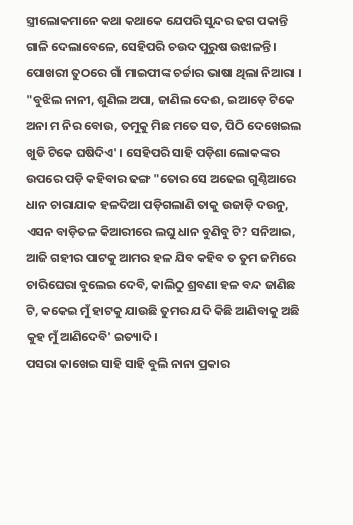ସ୍ତ୍ରୀଲୋକମାନେ କଥା କଥାକେ ଯେପରି ସୁନ୍ଦର ଢଗ ପକାନ୍ତି ଗାଳି ଦେଲାବେଳେ, ସେହିପରି ଚଉଦ ପୁରୁଷ ଉଝାଳନ୍ତି । ପୋଖରୀ ତୁଠରେ ଗାଁ ମାଇପୀଙ୍କ ଚର୍ଚ୍ଚାର ଭାଷା ଥିଲା ନିଆରା । "ବୁଝିଲ ନାନୀ, ଶୁଣିଲ ଅପା, ଜାଣିଲ ଦେଈ, ଇଆଡ଼େ ଟିକେ ଅନା ମ ନିର ବୋଉ, ତମୁକୁ ମିଛ ମତେ ସତ, ପିଠି ଦେଖେଇଲ ଖୁଡି ଟିକେ ଘଷିଦିଏ' । ସେହିପରି ସାହି ପଡ଼ିଶା ଲୋକଙ୍କର ଉପରେ ପଡ଼ି କହିବାର ଢଙ୍ଗ "ତୋର ସେ ଅଢେଇ ଗୁଣ୍ଠିଆରେ ଧାନ ଚାରାଯାକ ହଳଦିଆ ପଡ଼ିଗଲାଣି ତାକୁ ଉଜାଡ଼ି ଦଉନୁ, ଏସନ ବାଡ଼ିତଳ କିଆରୀରେ ଲଘୁ ଧାନ ବୁଣିବୁ ଟି? ସନିଆଇ, ଆଜି ଗହୀର ପାଟକୁ ଆମର ହଳ ଯିବ କହିବ ତ ତୁମ ଜମିରେ ଚାରିଘେରା ବୁଲେଇ ଦେବି, କାଲିଠୁ ଶ୍ରବଣା ହଳ ବନ୍ଦ ଜାଣିଛ ଟି, କକେଇ ମୁଁ ହାଟକୁ ଯାଉଛି ତୁମର ଯଦି କିଛି ଆଣିବାକୁ ଅଛି କୁହ ମୁଁ ଆଣିଦେବି' ଇତ୍ୟାଦି ।
ପସରା କାଖେଇ ସାହି ସାହି ବୁଲି ନାନା ପ୍ରକାର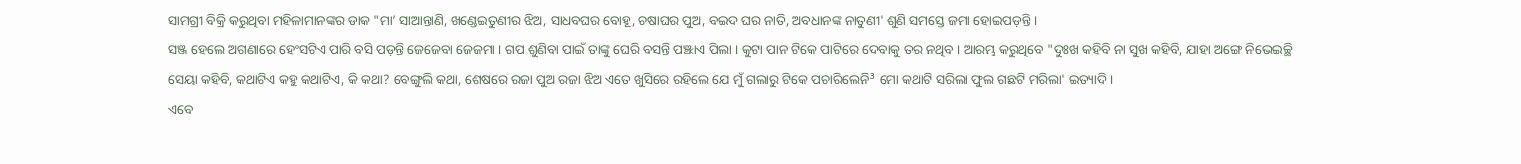ସାମଗ୍ରୀ ବିକ୍ରି କରୁଥିବା ମହିଳାମାନଙ୍କର ଡାକ "ମା’ ସାଆନ୍ତାଣି, ଖଣ୍ଡେଇତୁଣୀର ଝିଅ, ସାଧବଘର ବୋହୂ, ଚଷାଘର ପୁଅ, ବଇଦ ଘର ନାତି, ଅବଧାନଙ୍କ ନାତୁଣୀ' ଶୁଣି ସମସ୍ତେ ଜମା ହୋଇପଡ଼ନ୍ତି ।
ସଞ୍ଜ ହେଲେ ଅଗଣାରେ ହେଂସଟିଏ ପାରି ବସି ପଡ଼ନ୍ତି ଜେଜେବା ଜେଜମା । ଗପ ଶୁଣିବା ପାଇଁ ତାଙ୍କୁ ଘେରି ବସନ୍ତି ପଞ୍ଝାଏ ପିଲା । କୁଟା ପାନ ଟିକେ ପାଟିରେ ଦେବାକୁ ତର ନଥିବ । ଆରମ୍ଭ କରୁଥିବେ "ଦୁଃଖ କହିବି ନା ସୁଖ କହିବି, ଯାହା ଅଙ୍ଗେ ନିଭେଇଚ୍ଛି ସେୟା କହିବି, କଥାଟିଏ କହୁ କଥାଟିଏ, କି କଥା? ବେଙ୍ଗୁଲି କଥା, ଶେଷରେ ରଜା ପୁଅ ରଜା ଝିଅ ଏତେ ଖୁସିରେ ରହିଲେ ଯେ ମୁଁ ଗଲାରୁ ଟିକେ ପଚାରିଲେନି³ ମୋ କଥାଟି ସରିଲା ଫୁଲ ଗଛଟି ମରିଲା' ଇତ୍ୟାଦି ।
ଏବେ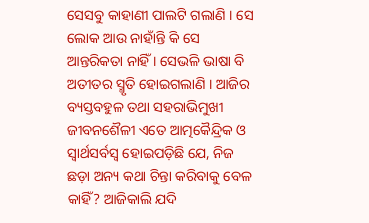ସେସବୁ କାହାଣୀ ପାଲଟି ଗଲାଣି । ସେ ଲୋକ ଆଉ ନାହାଁନ୍ତି କି ସେ ଆନ୍ତରିକତା ନାହିଁ । ସେଭଳି ଭାଷା ବି ଅତୀତର ସ୍ମୃତି ହୋଇଗଲାଣି । ଆଜିର ବ୍ୟସ୍ତବହୁଳ ତଥା ସହରାଭିମୁଖୀ ଜୀବନଶୈଳୀ ଏତେ ଆତ୍ମକୈନ୍ଦ୍ରିକ ଓ ସ୍ୱାର୍ଥସର୍ବସ୍ୱ ହୋଇପଡ଼ିଛି ଯେ, ନିଜ ଛଡ଼ା ଅନ୍ୟ କଥା ଚିନ୍ତା କରିବାକୁ ବେଳ କାହିଁ? ଆଜିକାଲି ଯଦି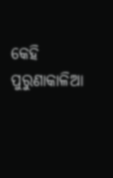କେହି ପୁରୁଣାକାଳିଆ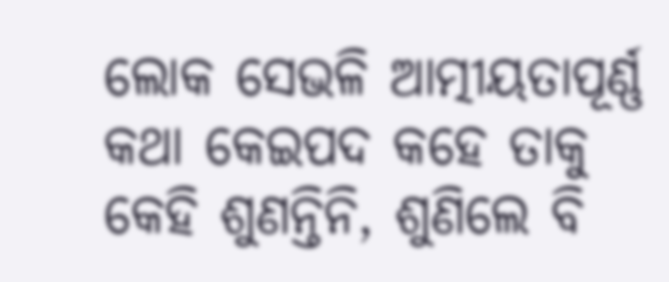ଲୋକ ସେଭଳି ଆତ୍ମୀୟତାପୂର୍ଣ୍ଣ କଥା କେଇପଦ କହେ ତାକୁ କେହି ଶୁଣନ୍ତିନି, ଶୁଣିଲେ ବି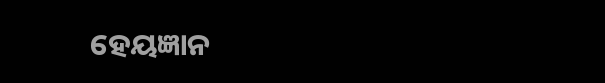ହେୟଜ୍ଞାନ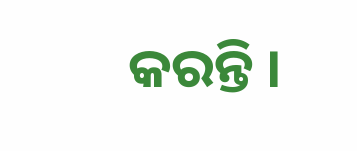କରନ୍ତି ।